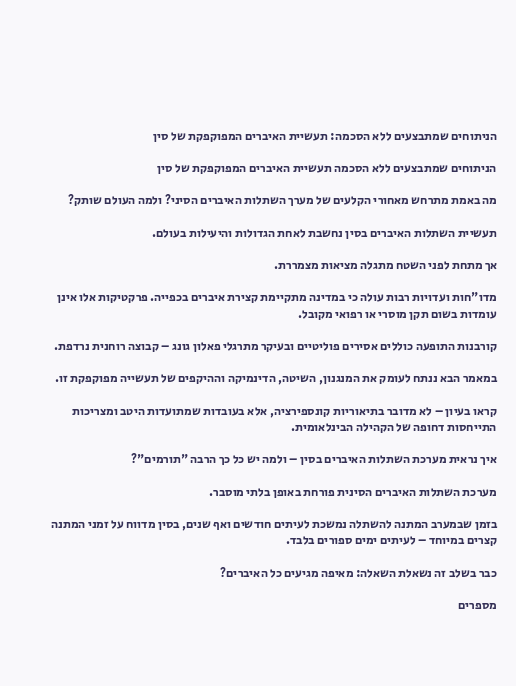הניתוחים שמתבצעים ללא הסכמה: תעשיית האיברים המפוקפקת של סין

הניתוחים שמתבצעים ללא הסכמה תעשיית האיברים המפוקפקת של סין

מה באמת מתרחש מאחורי הקלעים של מערך השתלות האיברים הסיני? ולמה העולם שותק?

תעשיית השתלות האיברים בסין נחשבת לאחת הגדולות והיעילות בעולם.

אך מתחת לפני השטח מתגלה מציאות מצמררת.

מדו"חות ועדויות רבות עולה כי במדינה מתקיימת קצירת איברים בכפייה. פרקטיקות אלו אינן עומדות בשום תקן מוסרי או רפואי מקובל.

קורבנות התופעה כוללים אסירים פוליטיים ובעיקר מתרגלי פאלון גונג – קבוצה רוחנית נרדפת.

במאמר הבא ננתח לעומק את המנגנון, השיטה, הדינמיקה וההיקפים של תעשייה מפוקפקת זו.

קראו בעיון – לא מדובר בתיאוריות קונספירציה, אלא בעובדות שמתועדות היטב ומצריכות התייחסות דחופה של הקהילה הבינלאומית.

איך נראית מערכת השתלות האיברים בסין – ולמה יש כל כך הרבה "תורמים"?

מערכת השתלות האיברים הסינית פורחת באופן בלתי מוסבר.

בזמן שבמערב המתנה להשתלה נמשכת לעיתים חודשים ואף שנים, בסין מדווח על זמני המתנה קצרים במיוחד – לעיתים ימים ספורים בלבד.

כבר בשלב זה נשאלת השאלה: מאיפה מגיעים כל האיברים?

מספרים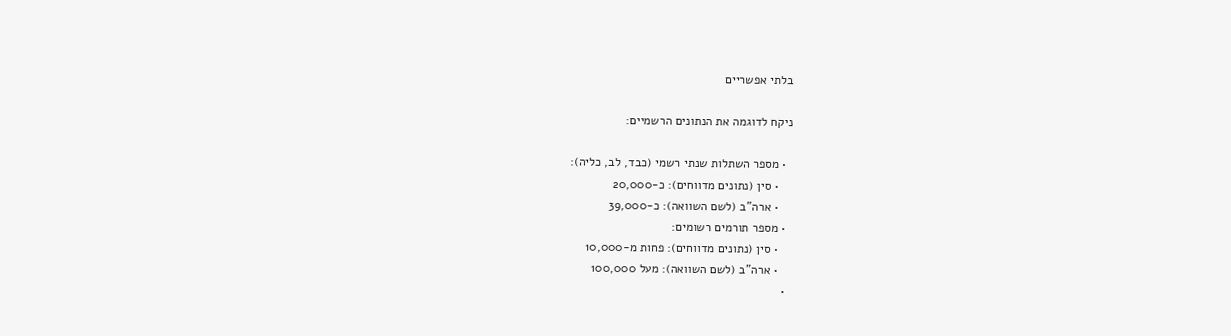בלתי אפשריים

ניקח לדוגמה את הנתונים הרשמיים:

  • מספר השתלות שנתי רשמי (כבד, לב, כליה):
    • סין (נתונים מדווחים): כ-20,000
    • ארה"ב (לשם השוואה): כ-39,000
  • מספר תורמים רשומים:
    • סין (נתונים מדווחים): פחות מ-10,000
    • ארה"ב (לשם השוואה): מעל 100,000
  •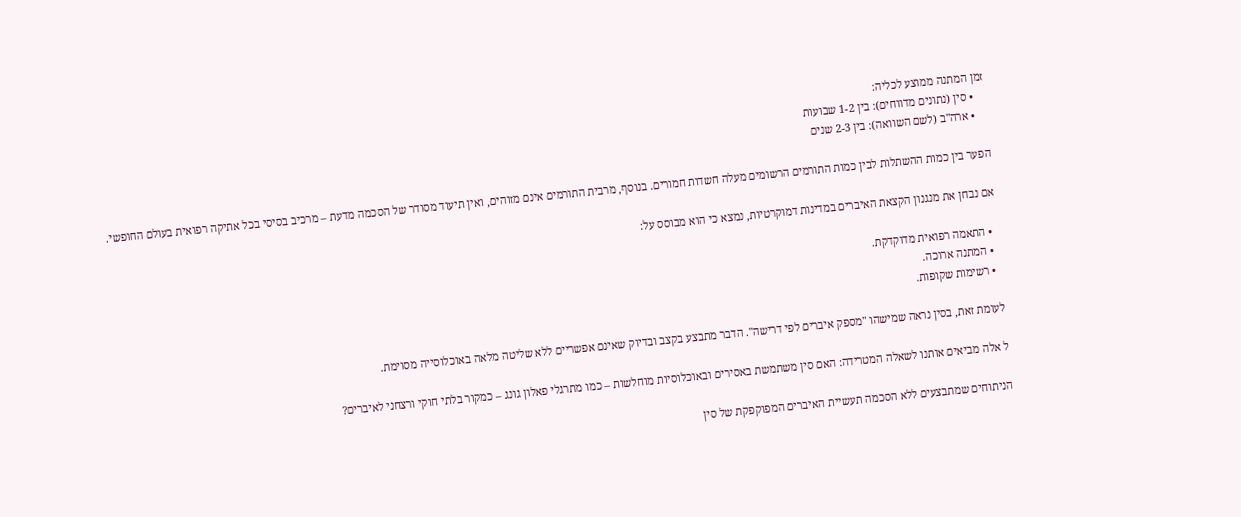זמן המתנה ממוצע לכליה:
    • סין (נתונים מדווחים): בין 1-2 שבועות
    • ארה"ב (לשם השוואה): בין 2-3 שנים

הפער בין כמות ההשתלות לבין כמות התורמים הרשומים מעלה חשדות חמורים. בנוסף, מרבית התורמים אינם מזוהים, ואין תיעוד מסודר של הסכמה מדעת – מרכיב בסיסי בכל אתיקה רפואית בעולם החופשי.

אם נבחן את מנגנון הקצאת האיברים במדינות דמוקרטיות, נמצא כי הוא מבוסס על:

  • התאמה רפואית מדוקדקת.
  • המתנה ארוכה.
  • רשימות שקופות.

לעומת זאת, בסין נראה שמישהו "מספק איברים לפי דרישה". הדבר מתבצע בקצב ובדיוק שאינם אפשריים ללא שליטה מלאה באוכלוסייה מסוימת.

ל אלה מביאים אותנו לשאלה המטרידה: האם סין משתמשת באסירים ובאוכלוסיות מוחלשות – כמו מתרגלי פאלון גונג – כמקור בלתי חוקי ורצחני לאיברים?

הניתוחים שמתבצעים ללא הסכמה תעשיית האיברים המפוקפקת של סין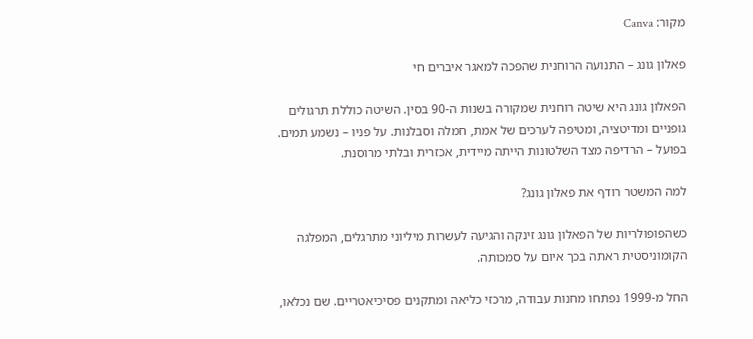מקור: Canva

פאלון גונג – התנועה הרוחנית שהפכה למאגר איברים חי

הפאלון גונג היא שיטה רוחנית שמקורה בשנות ה-90 בסין. השיטה כוללת תרגולים גופניים ומדיטציה, ומטיפה לערכים של אמת, חמלה וסבלנות. על פניו – נשמע תמים. בפועל – הרדיפה מצד השלטונות הייתה מיידית, אכזרית ובלתי מרוסנת.

למה המשטר רודף את פאלון גונג?

כשהפופולריות של הפאלון גונג זינקה והגיעה לעשרות מיליוני מתרגלים, המפלגה הקומוניסטית ראתה בכך איום על סמכותה.

החל מ-1999 נפתחו מחנות עבודה, מרכזי כליאה ומתקנים פסיכיאטריים. שם נכלאו,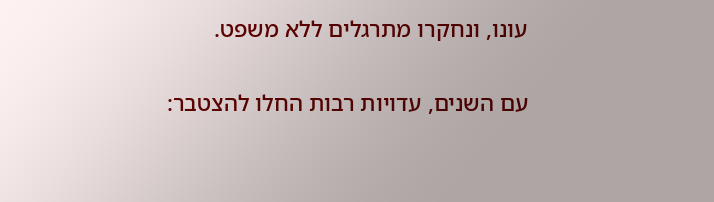עונו, ונחקרו מתרגלים ללא משפט.

עם השנים, עדויות רבות החלו להצטבר: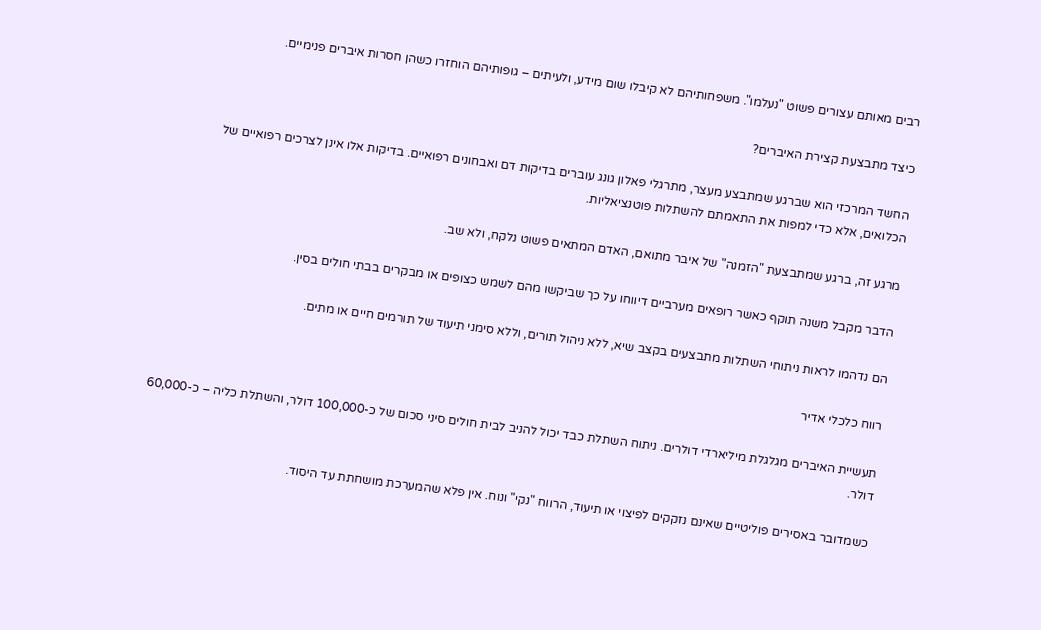רבים מאותם עצורים פשוט "נעלמו". משפחותיהם לא קיבלו שום מידע, ולעיתים – גופותיהם הוחזרו כשהן חסרות איברים פנימיים.

כיצד מתבצעת קצירת האיברים?

החשד המרכזי הוא שברגע שמתבצע מעצר, מתרגלי פאלון גונג עוברים בדיקות דם ואבחונים רפואיים. בדיקות אלו אינן לצרכים רפואיים של הכלואים, אלא כדי למפות את התאמתם להשתלות פוטנציאליות.

מרגע זה, ברגע שמתבצעת "הזמנה" של איבר מתואם, האדם המתאים פשוט נלקח, ולא שב.

הדבר מקבל משנה תוקף כאשר רופאים מערביים דיווחו על כך שביקשו מהם לשמש כצופים או מבקרים בבתי חולים בסין.

הם נדהמו לראות ניתוחי השתלות מתבצעים בקצב שיא, ללא ניהול תורים, וללא סימני תיעוד של תורמים חיים או מתים.

רווח כלכלי אדיר

תעשיית האיברים מגלגלת מיליארדי דולרים. ניתוח השתלת כבד יכול להניב לבית חולים סיני סכום של כ-100,000 דולר, והשתלת כליה – כ-60,000 דולר.

כשמדובר באסירים פוליטיים שאינם נזקקים לפיצוי או תיעוד, הרווח "נקי" ונוח. אין פלא שהמערכת מושחתת עד היסוד.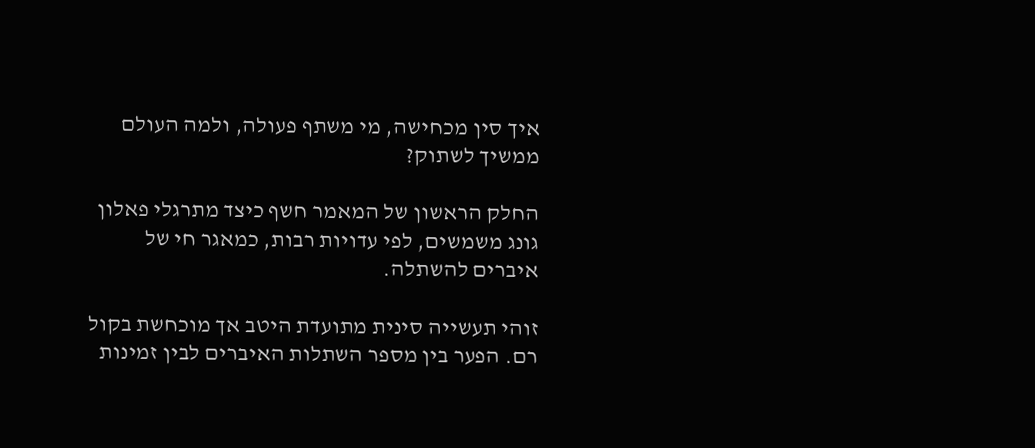איך סין מכחישה, מי משתף פעולה, ולמה העולם ממשיך לשתוק?

החלק הראשון של המאמר חשף כיצד מתרגלי פאלון גונג משמשים, לפי עדויות רבות, כמאגר חי של איברים להשתלה.

זוהי תעשייה סינית מתועדת היטב אך מוכחשת בקול רם. הפער בין מספר השתלות האיברים לבין זמינות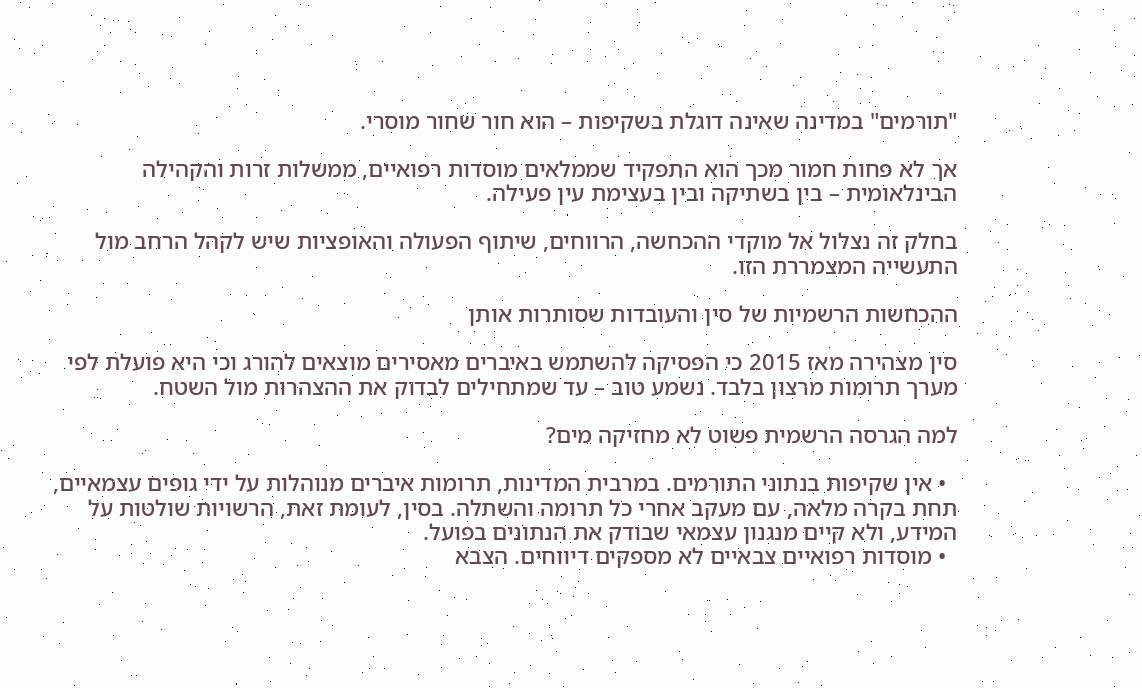"תורמים" במדינה שאינה דוגלת בשקיפות – הוא חור שחור מוסרי.

אך לא פחות חמור מכך הוא התפקיד שממלאים מוסדות רפואיים, ממשלות זרות והקהילה הבינלאומית – בין בשתיקה ובין בעצימת עין פעילה.

בחלק זה נצלול אל מוקדי ההכחשה, הרווחים, שיתוף הפעולה והאופציות שיש לקהל הרחב מול התעשייה המצמררת הזו.

ההכחשות הרשמיות של סין והעובדות שסותרות אותן

סין מצהירה מאז 2015 כי הפסיקה להשתמש באיברים מאסירים מוצאים להורג וכי היא פועלת לפי מערך תרומות מרצון בלבד. נשמע טוב – עד שמתחילים לבדוק את ההצהרות מול השטח.

למה הגרסה הרשמית פשוט לא מחזיקה מים?

  • אין שקיפות בנתוני התורמים. במרבית המדינות, תרומות איברים מנוהלות על ידי גופים עצמאיים, תחת בקרה מלאה, עם מעקב אחרי כל תרומה והשתלה. בסין, לעומת זאת, הרשויות שולטות על המידע, ולא קיים מנגנון עצמאי שבודק את הנתונים בפועל.
  • מוסדות רפואיים צבאיים לא מספקים דיווחים. הצבא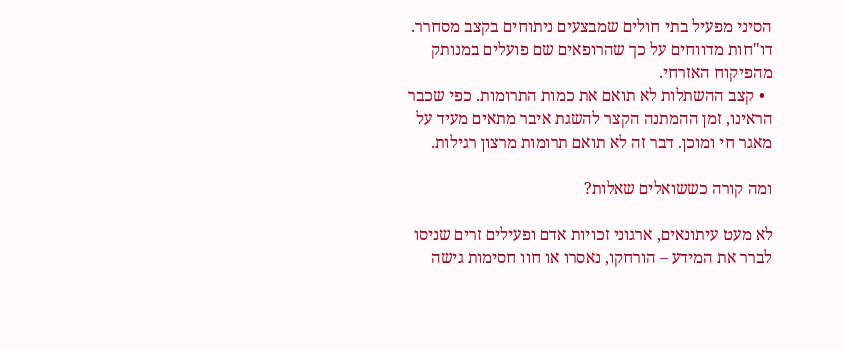הסיני מפעיל בתי חולים שמבצעים ניתוחים בקצב מסחרר. דו"חות מדווחים על כך שהרופאים שם פועלים במנותק מהפיקוח האזרחי.
  • קצב ההשתלות לא תואם את כמות התרומות. כפי שכבר הראינו, זמן ההמתנה הקצר להשגת איבר מתאים מעיד על מאגר חי ומוכן. דבר זה לא תואם תרומות מרצון רגילות.

ומה קורה כששואלים שאלות?

לא מעט עיתונאים, ארגוני זכויות אדם ופעילים זרים שניסו לברר את המידע – הורחקו, נאסרו או חוו חסימות גישה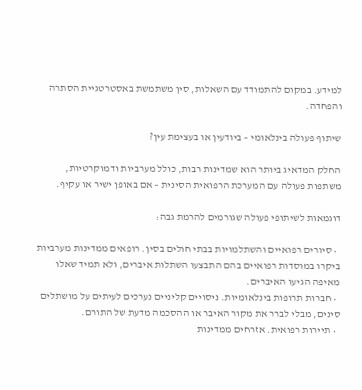למידע. במקום להתמודד עם השאלות, סין משתמשת באסטרטגיית הסתרה והפחדה.

שיתוף פעולה בינלאומי – ביודעין או בעצימת עין?

החלק המדאיג ביותר הוא שמדינות רבות, כולל מערביות ודמוקרטיות, משתפות פעולה עם המערכת הרפואית הסינית – אם באופן ישיר או עקיף.

דוגמאות לשיתופי פעולה שגורמים להרמת גבה:

  • סיורים רפואיים והשתלמויות בבתי חולים בסין. רופאים ממדינות מערביות ביקרו במוסדות רפואיים בהם התבצעו השתלות איברים, ולא תמיד שאלו מאיפה הגיעו האיברים.
  • חברות תרופות בינלאומיות. ניסויים קליניים נערכים לעיתים על מושתלים סינים, מבלי לברר את מקור האיבר או ההסכמה מדעת של התורם.
  • תיירות רפואית. אזרחים ממדינות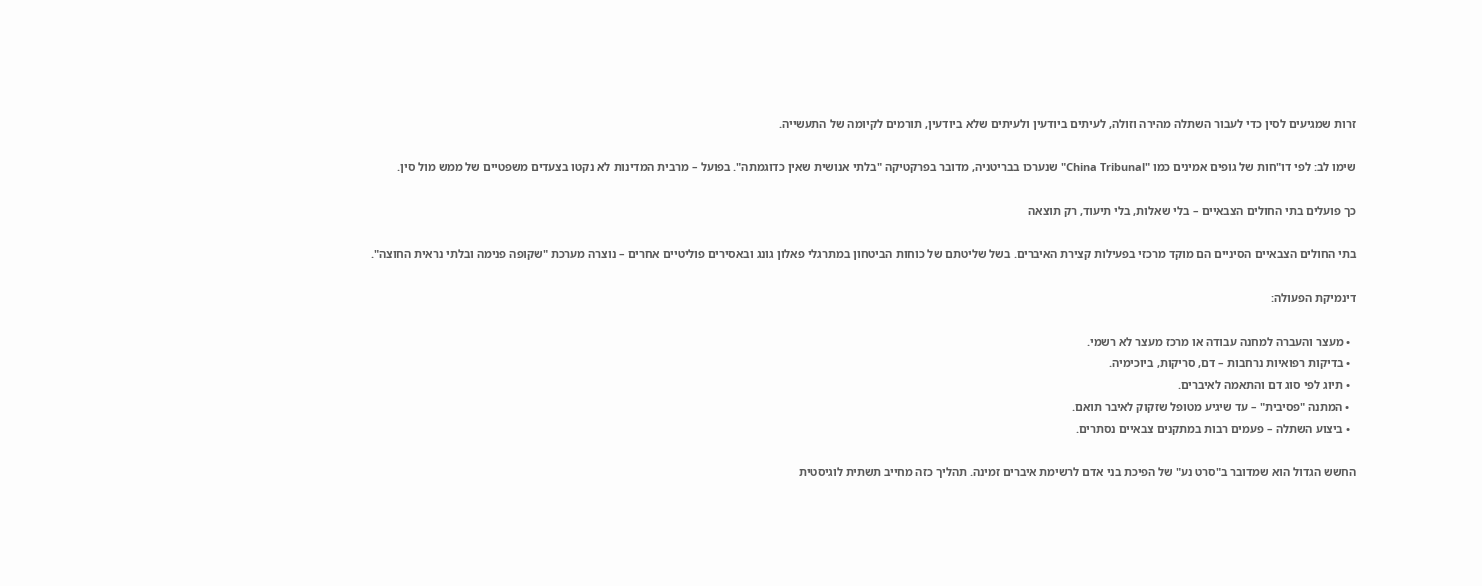זרות שמגיעים לסין כדי לעבור השתלה מהירה וזולה, לעיתים ביודעין ולעיתים שלא ביודעין, תורמים לקיומה של התעשייה.

שימו לב: לפי דו"חות של גופים אמינים כמו "China Tribunal" שנערכו בבריטניה, מדובר בפרקטיקה "בלתי אנושית שאין כדוגמתה". בפועל – מרבית המדינות לא נקטו בצעדים משפטיים של ממש מול סין.

כך פועלים בתי החולים הצבאיים – בלי שאלות, בלי תיעוד, רק תוצאה

בתי החולים הצבאיים הסיניים הם מוקד מרכזי בפעילות קצירת האיברים. בשל שליטתם של כוחות הביטחון במתרגלי פאלון גונג ובאסירים פוליטיים אחרים – נוצרה מערכת "שקופה פנימה ובלתי נראית החוצה".

דינמיקת הפעולה:

  • מעצר והעברה למחנה עבודה או מרכז מעצר לא רשמי.
  • בדיקות רפואיות נרחבות – דם, סריקות, ביוכימיה.
  • תיוג לפי סוג דם והתאמה לאיברים.
  • המתנה "פסיבית" – עד שיגיע מטופל שזקוק לאיבר תואם.
  • ביצוע השתלה – פעמים רבות במתקנים צבאיים נסתרים.

החשש הגדול הוא שמדובר ב"סרט נע" של הפיכת בני אדם לרשימת איברים זמינה. תהליך כזה מחייב תשתית לוגיסטית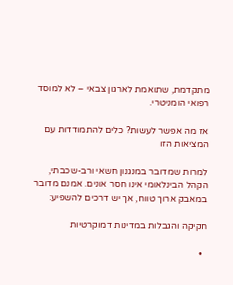מתקדמת, שתואמת לארגון צבאי – לא למוסד רפואי הומניטרי.

אז מה אפשר לעשות? כלים להתמודדות עם המציאות הזו

למרות שמדובר במנגנון חשאי ורב-שכבתי, הקהל הבינלאומי אינו חסר אונים. אמנם מדובר במאבק ארוך טווח, אך יש דרכים להשפיע:

חקיקה והגבלות במדינות דמוקרטיות

  •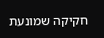חקיקה שמונעת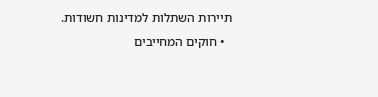תיירות השתלות למדינות חשודות.
  • חוקים המחייבים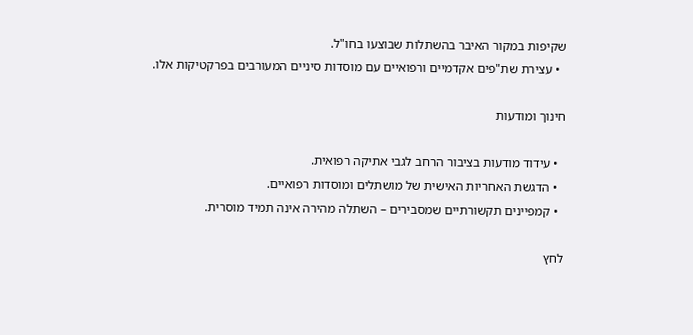שקיפות במקור האיבר בהשתלות שבוצעו בחו"ל.
  • עצירת שת"פים אקדמיים ורפואיים עם מוסדות סיניים המעורבים בפרקטיקות אלו.

חינוך ומודעות

  • עידוד מודעות בציבור הרחב לגבי אתיקה רפואית.
  • הדגשת האחריות האישית של מושתלים ומוסדות רפואיים.
  • קמפיינים תקשורתיים שמסבירים – השתלה מהירה אינה תמיד מוסרית.

לחץ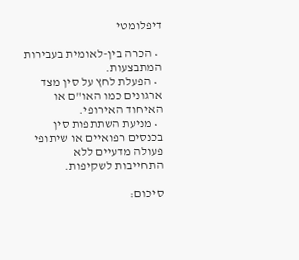דיפלומטי

  • הכרה בין-לאומית בעבירות המתבצעות.
  • הפעלת לחץ על סין מצד ארגונים כמו האו"ם או האיחוד האירופי.
  • מניעת השתתפות סין בכנסים רפואיים או שיתופי פעולה מדעיים ללא התחייבות לשקיפות.

סיכום: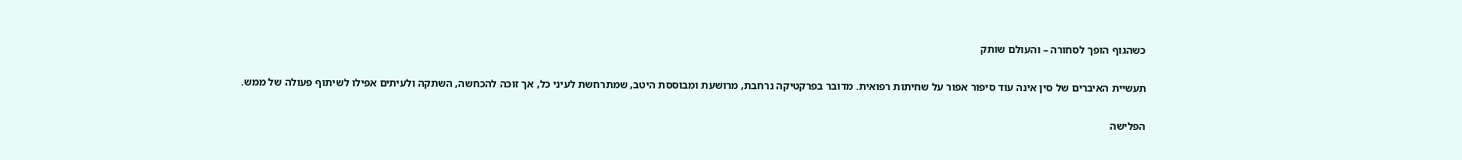כשהגוף הופך לסחורה – והעולם שותק

תעשיית האיברים של סין אינה עוד סיפור אפור על שחיתות רפואית. מדובר בפרקטיקה נרחבת, מרושעת ומבוססת היטב, שמתרחשת לעיני כל, אך זוכה להכחשה, השתקה ולעיתים אפילו לשיתוף פעולה של ממש.

הפלישה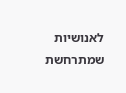לאנושיות שמתרחשת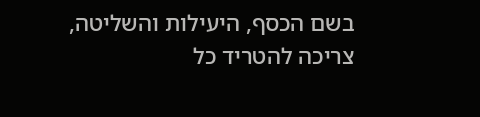בשם הכסף, היעילות והשליטה, צריכה להטריד כל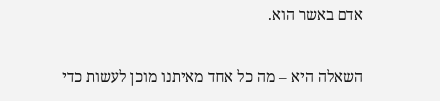אדם באשר הוא.

השאלה היא – מה כל אחד מאיתנו מוכן לעשות כדי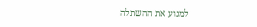למנוע את ההשתלה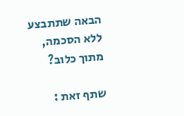הבאה שתתבצע ללא הסכמה, מתוך כלוב?

שתף זאת :